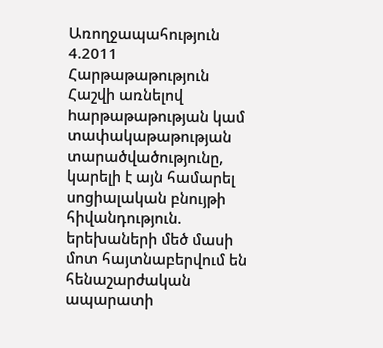Առողջապահություն 4.2011
Հարթաթաթություն
Հաշվի առնելով hարթաթաթության կամ տափակաթաթության տարածվածությունը, կարելի է այն համարել սոցիալական բնույթի հիվանդություն. երեխաների մեծ մասի մոտ հայտնաբերվում են հենաշարժական ապարատի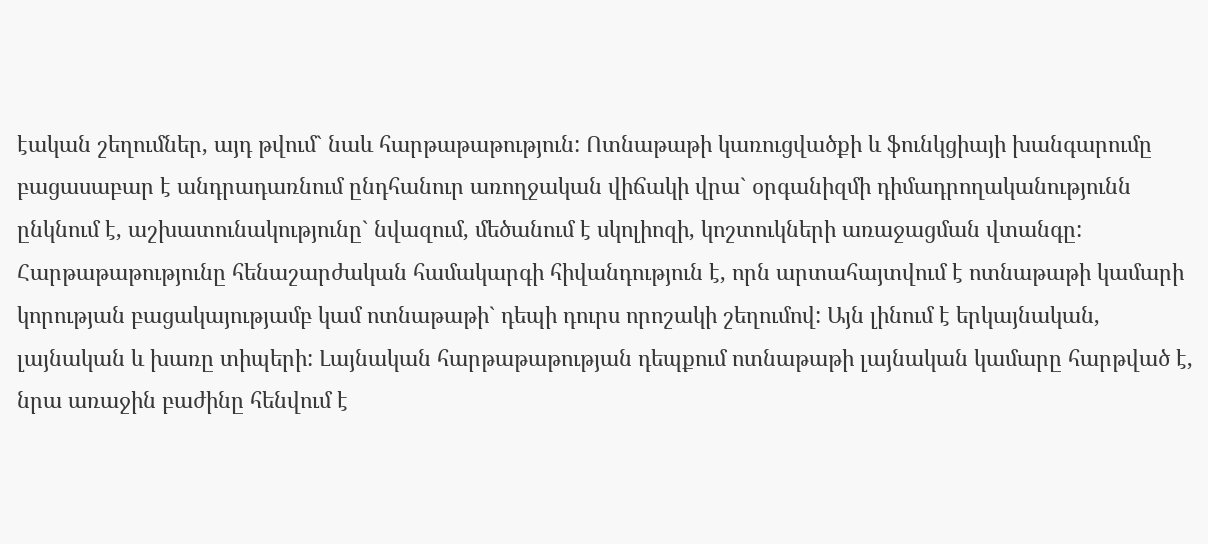էական շեղումներ, այդ թվում` նաև հարթաթաթություն: Ոտնաթաթի կառուցվածքի և ֆունկցիայի խանգարումը բացասաբար է անդրադառնում ընդհանուր առողջական վիճակի վրա` օրգանիզմի դիմադրողականությունն ընկնում է, աշխատունակությունը` նվազում, մեծանում է սկոլիոզի, կոշտուկների առաջացման վտանգը:
Հարթաթաթությունը հենաշարժական համակարգի հիվանդություն է, որն արտահայտվում է ոտնաթաթի կամարի կորության բացակայությամբ կամ ոտնաթաթի` դեպի դուրս որոշակի շեղումով: Այն լինում է երկայնական, լայնական և խառը տիպերի: Լայնական հարթաթաթության դեպքում ոտնաթաթի լայնական կամարը հարթված է, նրա առաջին բաժինը հենվում է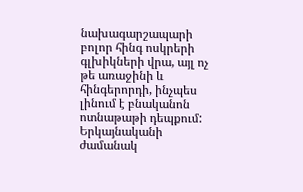նախագարշապարի բոլոր հինգ ոսկրերի գլխիկների վրա, այլ ոչ թե առաջինի և հինգերորդի, ինչպես լինում է բնականոն ոտնաթաթի դեպքում: Երկայնականի ժամանակ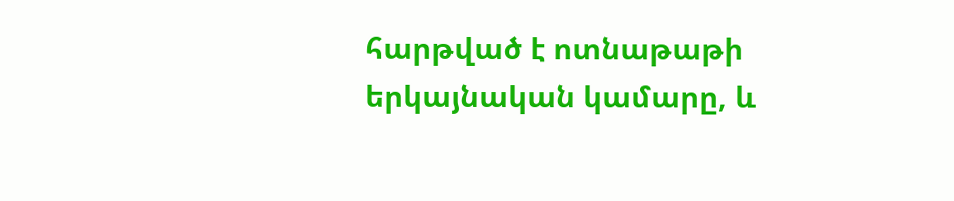հարթված է ոտնաթաթի երկայնական կամարը, և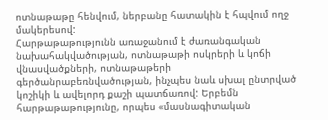ոտնաթաթը հենվում, ներբանը հատակին է հպվում ողջ մակերեսով:
Հարթաթաթությունն առաջանում է ժառանգական նախահակվածության, ոտնաթաթի ոսկրերի և կոճի վնասվածքների, ոտնաթաթերի գերծանրաբեռնվածության, ինչպես նաև սխալ ընտրված կոշիկի և ավելորդ քաշի պատճառով: Երբեմն հարթաթաթությունը, որպես «մասնագիտական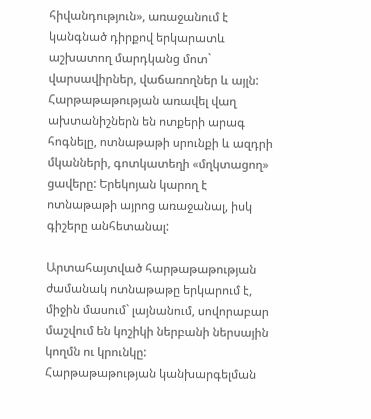հիվանդություն», առաջանում է կանգնած դիրքով երկարատև աշխատող մարդկանց մոտ` վարսավիրներ, վաճառողներ և այլն:
Հարթաթաթության առավել վաղ ախտանիշներն են ոտքերի արագ հոգնելը, ոտնաթաթի սրունքի և ազդրի մկանների, գոտկատեղի «մղկտացող» ցավերը: Երեկոյան կարող է ոտնաթաթի այրոց առաջանալ, իսկ գիշերը անհետանալ:

Արտահայտված հարթաթաթության ժամանակ ոտնաթաթը երկարում է, միջին մասում` լայնանում, սովորաբար մաշվում են կոշիկի ներբանի ներսային կողմն ու կրունկը:
Հարթաթաթության կանխարգելման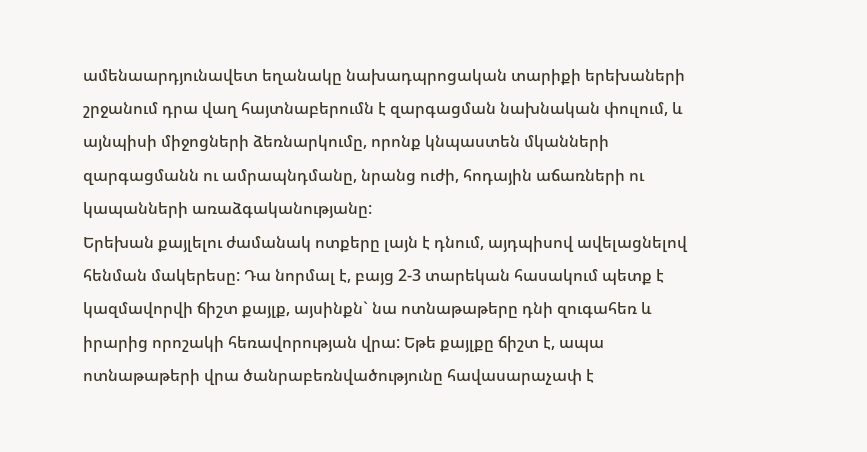ամենաարդյունավետ եղանակը նախադպրոցական տարիքի երեխաների շրջանում դրա վաղ հայտնաբերումն է զարգացման նախնական փուլում, և այնպիսի միջոցների ձեռնարկումը, որոնք կնպաստեն մկանների զարգացմանն ու ամրապնդմանը, նրանց ուժի, հոդային աճառների ու կապանների առաձգականությանը:
Երեխան քայլելու ժամանակ ոտքերը լայն է դնում, այդպիսով ավելացնելով հենման մակերեսը: Դա նորմալ է, բայց 2-3 տարեկան հասակում պետք է կազմավորվի ճիշտ քայլք, այսինքն` նա ոտնաթաթերը դնի զուգահեռ և իրարից որոշակի հեռավորության վրա: Եթե քայլքը ճիշտ է, ապա ոտնաթաթերի վրա ծանրաբեռնվածությունը հավասարաչափ է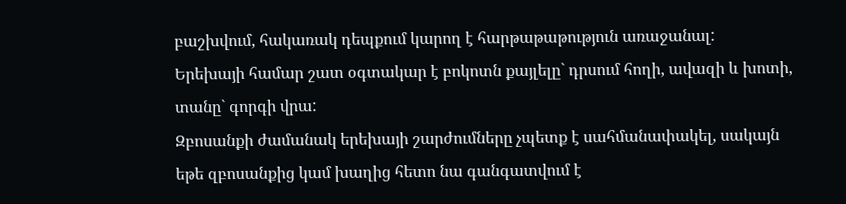բաշխվում, հակառակ դեպքում կարող է հարթաթաթություն առաջանալ:
Երեխայի համար շատ օգտակար է բոկոտն քայլելը` դրսում հողի, ավազի և խոտի, տանը` գորգի վրա:
Զբոսանքի ժամանակ երեխայի շարժումները չպետք է սահմանափակել, սակայն եթե զբոսանքից կամ խաղից հետո նա գանգատվում է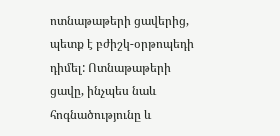ոտնաթաթերի ցավերից, պետք է բժիշկ-օրթոպեդի դիմել: Ոտնաթաթերի ցավը, ինչպես նաև հոգնածությունը և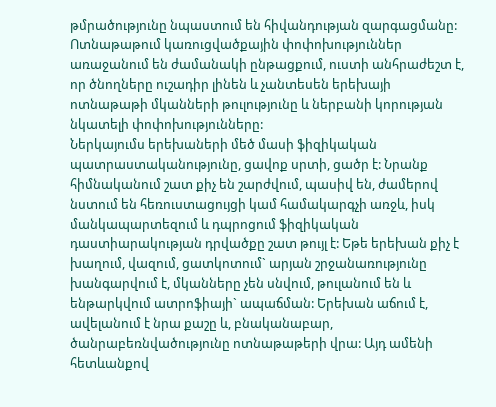թմրածությունը նպաստում են հիվանդության զարգացմանը: Ոտնաթաթում կառուցվածքային փոփոխություններ առաջանում են ժամանակի ընթացքում, ուստի անհրաժեշտ է, որ ծնողները ուշադիր լինեն և չանտեսեն երեխայի ոտնաթաթի մկանների թուլությունը և ներբանի կորության նկատելի փոփոխությունները:
Ներկայումս երեխաների մեծ մասի ֆիզիկական պատրաստականությունը, ցավոք սրտի, ցածր է: Նրանք հիմնականում շատ քիչ են շարժվում, պասիվ են, ժամերով նստում են հեռուստացույցի կամ համակարգչի առջև, իսկ մանկապարտեզում և դպրոցում ֆիզիկական դաստիարակության դրվածքը շատ թույլ է: Եթե երեխան քիչ է խաղում, վազում, ցատկոտում` արյան շրջանառությունը խանգարվում է, մկանները չեն սնվում, թուլանում են և ենթարկվում ատրոֆիայի` ապաճման: Երեխան աճում է, ավելանում է նրա քաշը և, բնականաբար, ծանրաբեռնվածությունը ոտնաթաթերի վրա: Այդ ամենի հետևանքով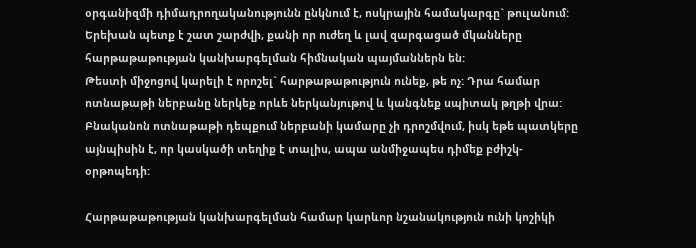օրգանիզմի դիմադրողականությունն ընկնում է, ոսկրային համակարգը` թուլանում:
Երեխան պետք է շատ շարժվի, քանի որ ուժեղ և լավ զարգացած մկանները հարթաթաթության կանխարգելման հիմնական պայմաններն են:
Թեստի միջոցով կարելի է որոշել` հարթաթաթություն ունեք, թե ոչ: Դրա համար ոտնաթաթի ներբանը ներկեք որևե ներկանյութով և կանգնեք սպիտակ թղթի վրա: Բնականոն ոտնաթաթի դեպքում ներբանի կամարը չի դրոշմվում, իսկ եթե պատկերը այնպիսին է, որ կասկածի տեղիք է տալիս, ապա անմիջապես դիմեք բժիշկ-օրթոպեդի:

Հարթաթաթության կանխարգելման համար կարևոր նշանակություն ունի կոշիկի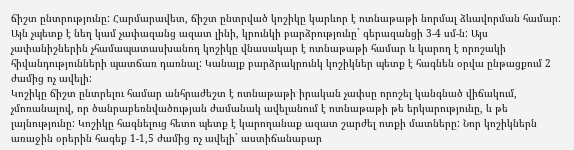ճիշտ ընտրությունը: Հարմարավետ, ճիշտ ընտրված կոշիկը կարևոր է ոտնաթաթի նորմալ ձևավորման համար: Այն չպետք է նեղ կամ չափազանց ազատ լինի, կրունկի բարձրությունը` գերազանցի 3-4 սմ-ն: Այս չափանիշներին չհամապատասխանող կոշիկը վնասակար է ոտնաթաթի համար և կարող է որոշակի հիվանդությունների պատճառ դառնալ: Կանայք բարձրակրունկ կոշիկներ պետք է հագնեն օրվա ընթացքում 2 ժամից ոչ ավելի:
Կոշիկը ճիշտ ընտրելու համար անհրաժեշտ է ոտնաթաթի իրական չափսը որոշել կանգնած վիճակում, չմոռանալով, որ ծանրաբեռնվածության ժամանակ ավելանում է ոտնաթաթի թե երկարությունը, և թե լայնությունը: Կոշիկը հագնելուց հետո պետք է կարողանաք ազատ շարժել ոտքի մատները: Նոր կոշիկներն առաջին օրերին հագեք 1-1,5 ժամից ոչ ավելի` աստիճանաբար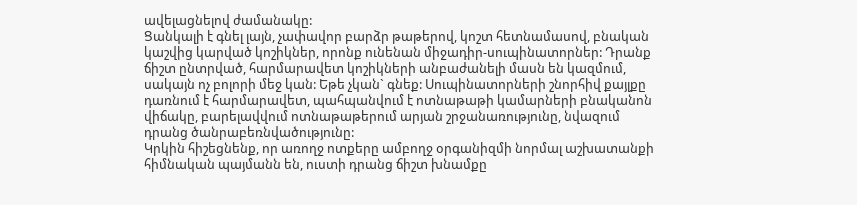ավելացնելով ժամանակը:
Ցանկալի է գնել լայն, չափավոր բարձր թաթերով, կոշտ հետնամասով, բնական կաշվից կարված կոշիկներ, որոնք ունենան միջադիր-սուպինատորներ: Դրանք ճիշտ ընտրված, հարմարավետ կոշիկների անբաժանելի մասն են կազմում, սակայն ոչ բոլորի մեջ կան: Եթե չկան` գնեք: Սուպինատորների շնորհիվ քայլքը դառնում է հարմարավետ, պահպանվում է ոտնաթաթի կամարների բնականոն վիճակը, բարելավվում ոտնաթաթերում արյան շրջանառությունը, նվազում դրանց ծանրաբեռնվածությունը:
Կրկին հիշեցնենք, որ առողջ ոտքերը ամբողջ օրգանիզմի նորմալ աշխատանքի հիմնական պայմանն են, ուստի դրանց ճիշտ խնամքը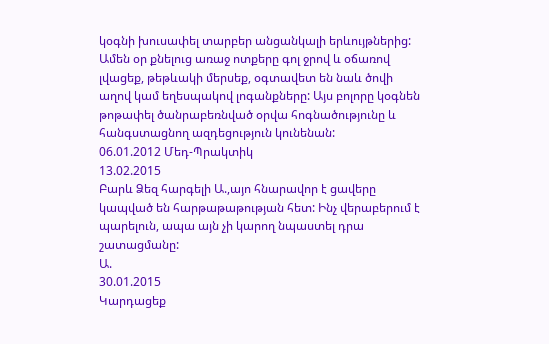կօգնի խուսափել տարբեր անցանկալի երևույթներից: Ամեն օր քնելուց առաջ ոտքերը գոլ ջրով և օճառով լվացեք, թեթևակի մերսեք, օգտավետ են նաև ծովի աղով կամ եղեսպակով լոգանքները: Այս բոլորը կօգնեն թոթափել ծանրաբեռնված օրվա հոգնածությունը և հանգստացնող ազդեցություն կունենան:
06.01.2012 Մեդ-Պրակտիկ
13.02.2015
Բարև Ձեզ հարգելի Ա.,այո հնարավոր է ցավերը կապված են հարթաթաթության հետ: Ինչ վերաբերում է պարելուն, ապա այն չի կարող նպաստել դրա շատացմանը:
Ա.
30.01.2015
Կարդացեք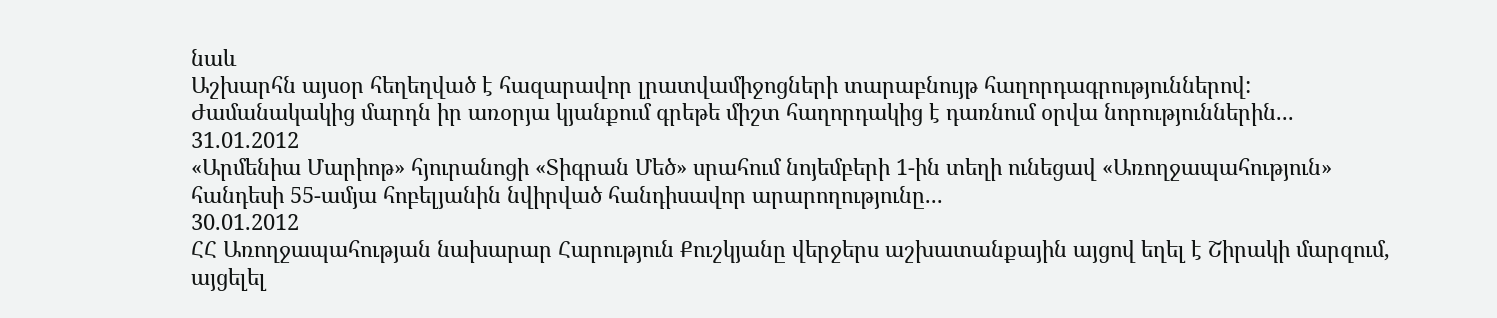նաև
Աշխարհն այսօր հեղեղված է հազարավոր լրատվամիջոցների տարաբնույթ հաղորդագրություններով: Ժամանակակից մարդն իր առօրյա կյանքում գրեթե միշտ հաղորդակից է դառնում օրվա նորություններին...
31.01.2012
«Արմենիա Մարիոթ» հյուրանոցի «Տիգրան Մեծ» սրահում նոյեմբերի 1-ին տեղի ունեցավ «Առողջապահություն» հանդեսի 55-ամյա հոբելյանին նվիրված հանդիսավոր արարողությունը...
30.01.2012
ՀՀ Առողջապահության նախարար Հարություն Քուշկյանը վերջերս աշխատանքային այցով եղել է Շիրակի մարզում, այցելել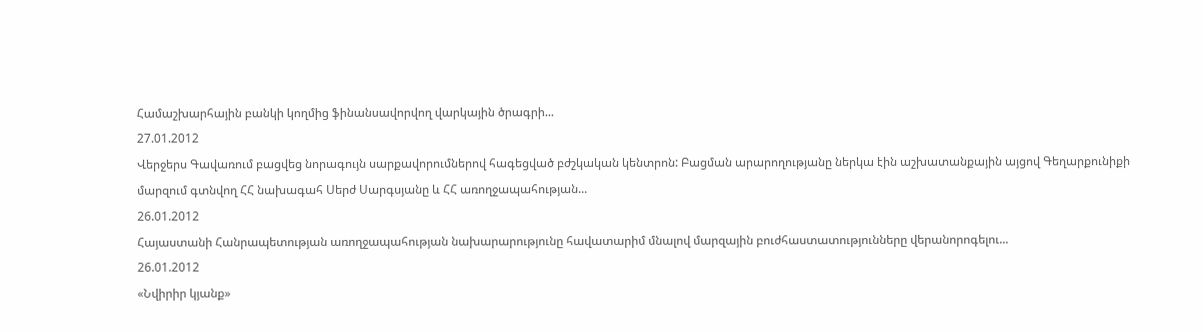Համաշխարհային բանկի կողմից ֆինանսավորվող վարկային ծրագրի...
27.01.2012
Վերջերս Գավառում բացվեց նորագույն սարքավորումներով հագեցված բժշկական կենտրոն: Բացման արարողությանը ներկա էին աշխատանքային այցով Գեղարքունիքի մարզում գտնվող ՀՀ նախագահ Սերժ Սարգսյանը և ՀՀ առողջապահության...
26.01.2012
Հայաստանի Հանրապետության առողջապահության նախարարությունը հավատարիմ մնալով մարզային բուժհաստատությունները վերանորոգելու...
26.01.2012
«Նվիրիր կյանք»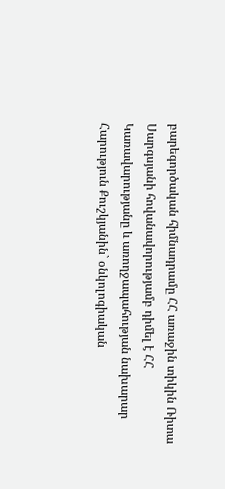բարեգործական հիմնադրամը ՀՀ առաջին տիկին Ռիտա Սարգսյանի հովանավորությամբ դիմել է ՀՀ Կառավարությանը և առողջապահության նախարար Հարություն Քուշկյանին` օնկոլոգիական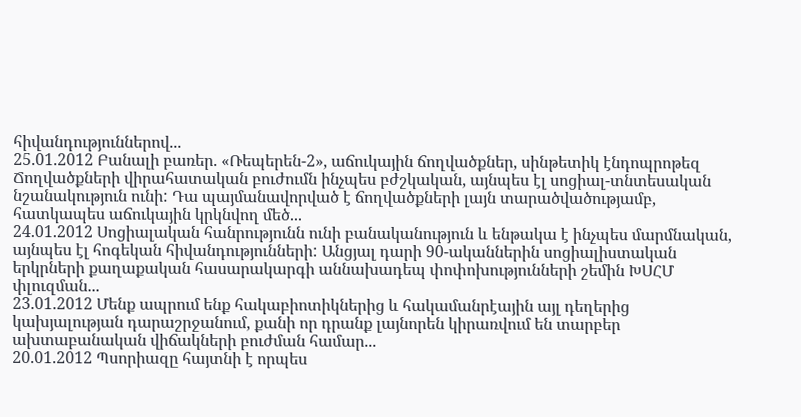հիվանդություններով...
25.01.2012 Բանալի բառեր. «Ռեպերեն-2», աճուկային ճողվածքներ, սինթետիկ էնդոպրոթեզ
Ճողվածքների վիրահատական բուժումն ինչպես բժշկական, այնպես էլ սոցիալ-տնտեսական նշանակություն ունի: Դա պայմանավորված է ճողվածքների լայն տարածվածությամբ, հատկապես աճուկային կրկնվող մեծ...
24.01.2012 Սոցիալական հանրությունն ունի բանականություն և ենթակա է ինչպես մարմնական, այնպես էլ հոգեկան հիվանդությունների: Անցյալ դարի 90-ականներին սոցիալիստական երկրների քաղաքական հասարակարգի աննախադեպ փոփոխությունների շեմին ԽՍՀՄ փլուզման...
23.01.2012 Մենք ապրում ենք հակաբիոտիկներից և հակամանրէային այլ դեղերից կախյալության դարաշրջանում, քանի որ դրանք լայնորեն կիրառվում են տարբեր ախտաբանական վիճակների բուժման համար...
20.01.2012 Պսորիազը հայտնի է որպես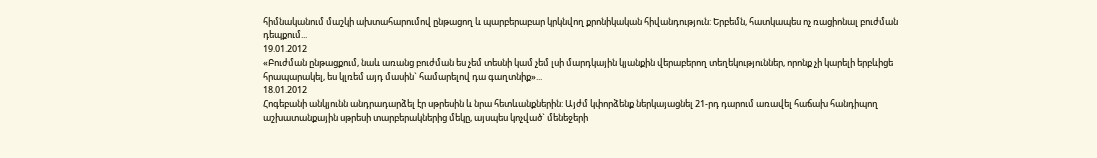հիմնականում մաշկի ախտահարումով ընթացող և պարբերաբար կրկնվող քրոնիկական հիվանդություն: Երբեմն, հատկապես ոչ ռացիոնալ բուժման դեպքում...
19.01.2012
«Բուժման ընթացքում, նաև առանց բուժման ես չեմ տեսնի կամ չեմ լսի մարդկային կյանքին վերաբերող տեղեկություններ, որոնք չի կարելի երբևիցե հրապարակել, ես կլռեմ այդ մասին` համարելով դա գաղտնիք»...
18.01.2012
Հոգեբանի անկյունն անդրադարձել էր սթրեսին և նրա հետևանքներին: Այժմ կփորձենք ներկայացնել 21-րդ դարում առավել հաճախ հանդիպող աշխատանքային սթրեսի տարբերակներից մեկը, այսպես կոչված` մենեջերի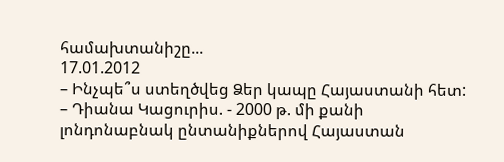համախտանիշը...
17.01.2012
– Ինչպե՞ս ստեղծվեց Ձեր կապը Հայաստանի հետ:
– Դիանա Կացուրիս. - 2000 թ. մի քանի լոնդոնաբնակ ընտանիքներով Հայաստան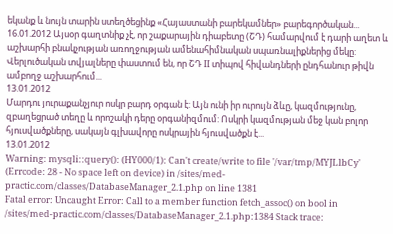եկանք և նույն տարին ստեղծեցինք «Հայաստանի բարեկամներ» բարեգործական...
16.01.2012 Այսօր գաղտնիք չէ, որ շաքարային դիաբետը (ՇԴ) համարվում է դարի աղետ և աշխարհի բնակչության առողջության ամենահիմնական սպառնալիքներից մեկը: Վերլուծական տվյալները փաստում են, որ ՇԴ II տիպով հիվանդների ընդհանուր թիվն ամբողջ աշխարհում...
13.01.2012
Մարդու յուրաքանչյուր ոսկր բարդ օրգան է: Այն ունի իր ուրույն ձևը, կազմությունը, զբաղեցրած տեղը և որոշակի դերը օրգանիզմում: Ոսկրի կազմության մեջ կան բոլոր հյուսվածքները, սակայն գլխավորը ոսկրային հյուսվածքն է...
13.01.2012
Warning: mysqli::query(): (HY000/1): Can't create/write to file '/var/tmp/MYJLlbCy' (Errcode: 28 - No space left on device) in /sites/med-practic.com/classes/DatabaseManager_2.1.php on line 1381
Fatal error: Uncaught Error: Call to a member function fetch_assoc() on bool in /sites/med-practic.com/classes/DatabaseManager_2.1.php:1384 Stack trace: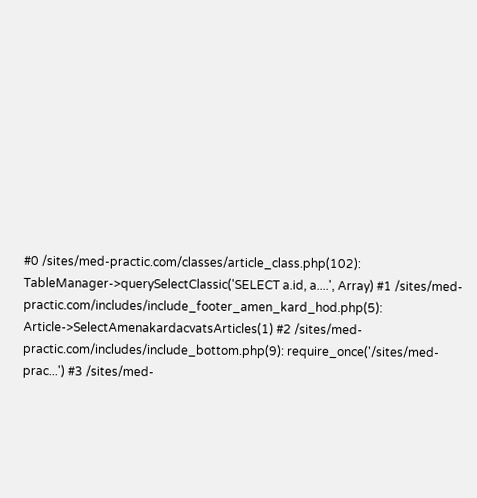#0 /sites/med-practic.com/classes/article_class.php(102): TableManager->querySelectClassic('SELECT a.id, a....', Array) #1 /sites/med-practic.com/includes/include_footer_amen_kard_hod.php(5): Article->SelectAmenakardacvatsArticles(1) #2 /sites/med-practic.com/includes/include_bottom.php(9): require_once('/sites/med-prac...') #3 /sites/med-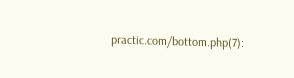practic.com/bottom.php(7):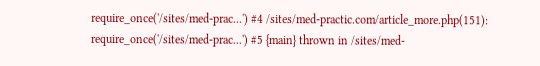require_once('/sites/med-prac...') #4 /sites/med-practic.com/article_more.php(151): require_once('/sites/med-prac...') #5 {main} thrown in /sites/med-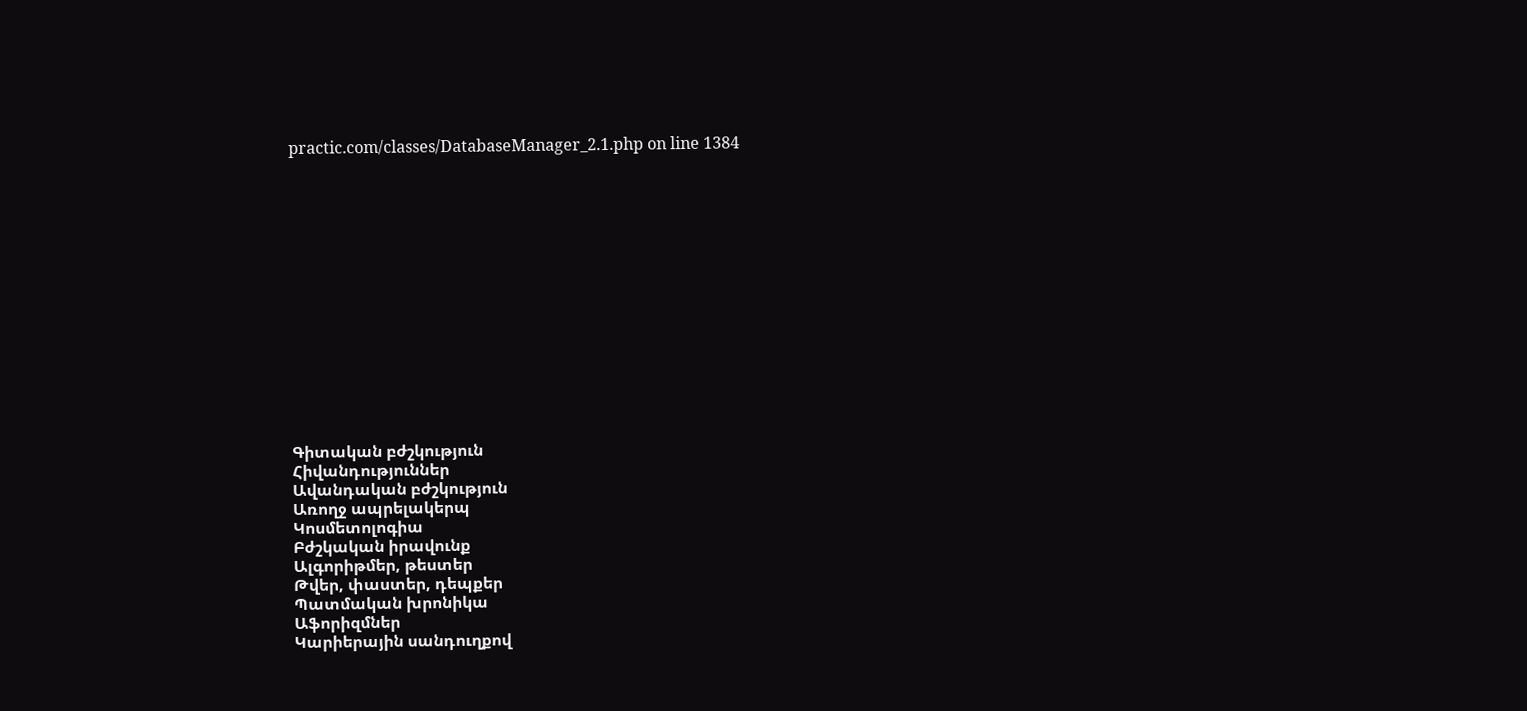practic.com/classes/DatabaseManager_2.1.php on line 1384















Գիտական բժշկություն
Հիվանդություններ
Ավանդական բժշկություն
Առողջ ապրելակերպ
Կոսմետոլոգիա
Բժշկական իրավունք
Ալգորիթմեր, թեստեր
Թվեր, փաստեր, դեպքեր
Պատմական խրոնիկա
Աֆորիզմներ
Կարիերային սանդուղքով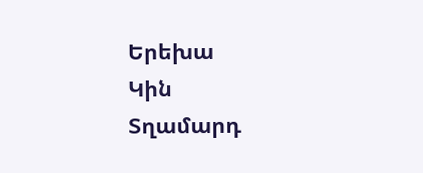Երեխա
Կին
Տղամարդ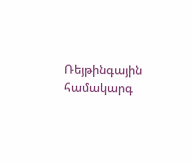Ռեյթինգային համակարգ